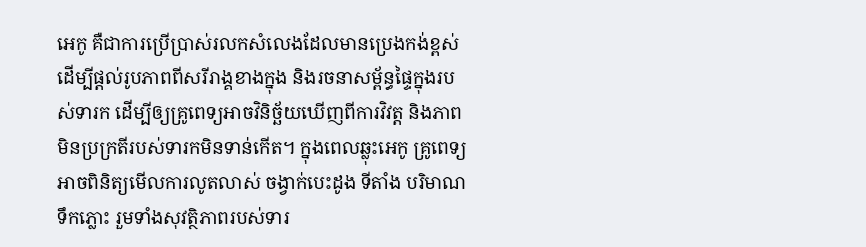អេកូ គឺជាការប្រើប្រាស់រលកសំលេងដែលមានប្រេងកង់ខ្ពស់ ដើម្បីផ្តល់រូបភាពពីសរីរាង្គខាងក្នុង និងរចនាសម្ព័ន្ធផ្ទៃក្នុងរបស់ទារក ដើម្បីឲ្យគ្រូពេទ្យអាចវិនិច្ឆ័យឃើញពីការវិវត្ត និងភាពមិនប្រក្រតីរបស់ទារកមិនទាន់កើត។ ក្នុងពេលឆ្លុះអេកូ គ្រូពេទ្យអាចពិនិត្យមើលការលូតលាស់ ចង្វាក់បេះដូង ទីតាំង បរិមាណទឹកភ្លោះ រួមទាំងសុវត្ថិភាពរបស់ទារ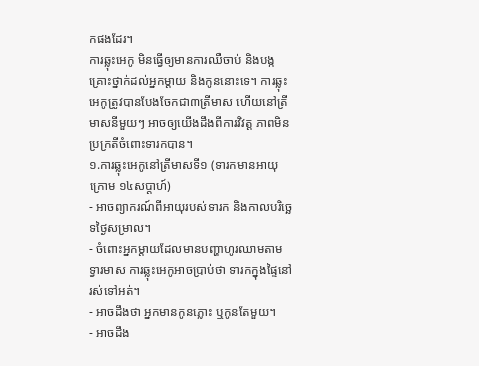កផងដែរ។
ការឆ្លុះអេកូ មិនធ្វើឲ្យមានការឈឺចាប់ និងបង្កគ្រោះថ្នាក់ដល់អ្នកម្តាយ និងកូននោះទេ។ ការឆ្លុះអេកូត្រូវបានបែងចែកជា៣ត្រីមាស ហើយនៅត្រីមាសនីមួយៗ អាចឲ្យយើងដឹងពីការវិវត្ត ភាពមិនប្រក្រតីចំពោះទារកបាន។
១.ការឆ្លុះអេកូនៅត្រីមាសទី១ (ទារកមានអាយុក្រោម ១៤សប្តាហ៍)
- អាចព្យាករណ៍ពីអាយុរបស់ទារក និងកាលបរិច្ឆេទថ្ងៃសម្រាល។
- ចំពោះអ្នកម្តាយដែលមានបញ្ហាហូរឈាមតាមទ្វារមាស ការឆ្លុះអេកូអាចប្រាប់ថា ទារកក្នុងផ្ទៃនៅរស់ទៅអត់។
- អាចដឹងថា អ្នកមានកូនភ្លោះ ឬកូនតែមួយ។
- អាចដឹង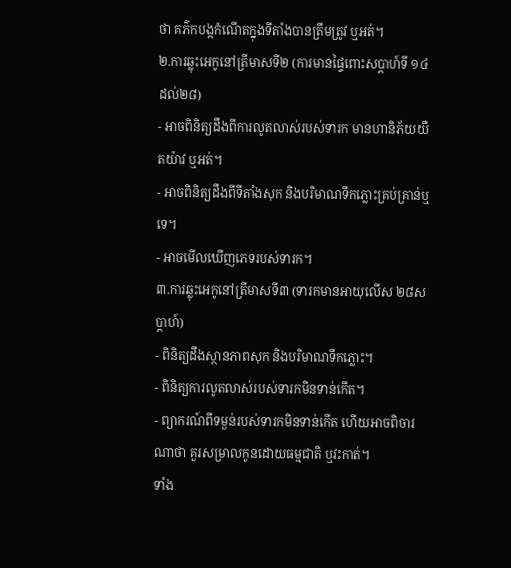ថា គភ៌កបង្កកំណើតក្នុងទីតាំងបានត្រឹមត្រូវ ឬអត់។
២.ការឆ្លុះអេកូនៅត្រីមាសទី២ (ការមានផ្ទៃពោះសប្តាហ៍ទី ១៤ ដល់២៨)
- អាចពិនិត្យដឹងពីការលូតលាស់របស់ទារក មានហានិភ័យយឺតយ៉ាវ ឬអត់។
- អាចពិនិត្យដឹងពីទីតាំងសុក និងបរិមាណទឹកភ្លោះគ្រប់គ្រាន់ឬទេ។
- អាចមើលឃើញភេទរបស់ទារក។
៣.ការឆ្លុះអេកូនៅត្រីមាសទី៣ (ទារកមានអាយុលើស ២៨សប្តាហ៍)
- ពិនិត្យដឹងស្ថានភាពសុក និងបរិមាណទឹកភ្លោះ។
- ពិនិត្យការលូតលាស់របស់ទារកមិនទាន់កើត។
- ព្យាករណ៍ពីទម្ងន់របស់ទារកមិនទាន់កើត ហើយអាចពិចារណាថា គួរសម្រាលកូនដោយធម្មជាតិ ឬវះកាត់។
ទាំង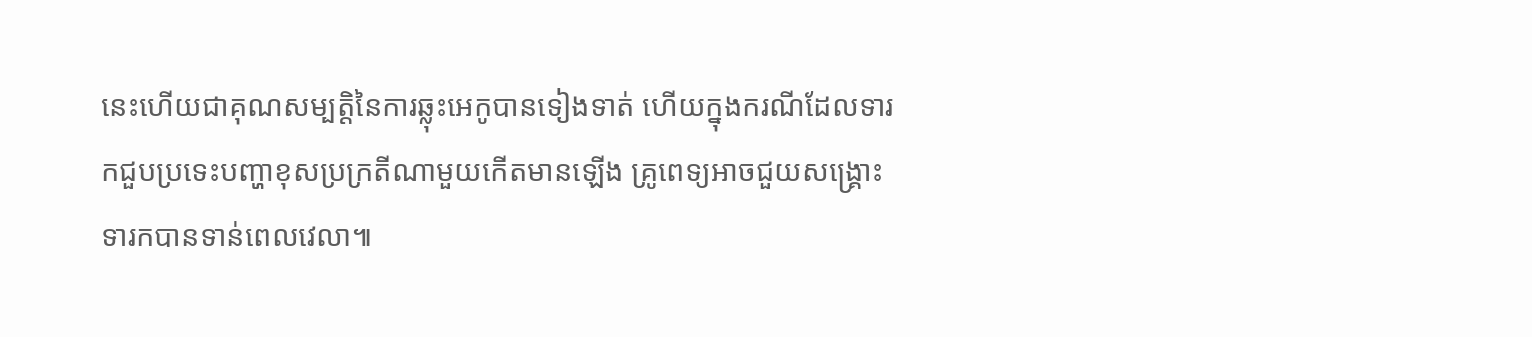នេះហើយជាគុណសម្បត្តិនៃការឆ្លុះអេកូបានទៀងទាត់ ហើយក្នុងករណីដែលទារកជួបប្រទេះបញ្ហាខុសប្រក្រតីណាមួយកើតមានឡើង គ្រូពេទ្យអាចជួយសង្គ្រោះទារកបានទាន់ពេលវេលា៕